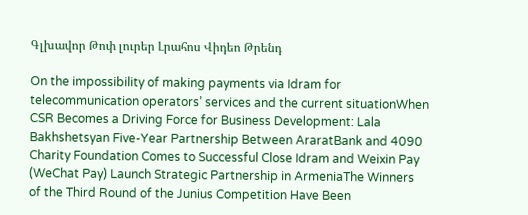Գլխավոր Թոփ լուրեր Լրահոս Վիդեո Թրենդ

On the impossibility of making payments via Idram for telecommunication operators’ services and the current situationWhen CSR Becomes a Driving Force for Business Development: Lala Bakhshetsyan Five-Year Partnership Between AraratBank and 4090 Charity Foundation Comes to Successful Close Idram and Weixin Pay (WeChat Pay) Launch Strategic Partnership in ArmeniaThe Winners of the Third Round of the Junius Competition Have Been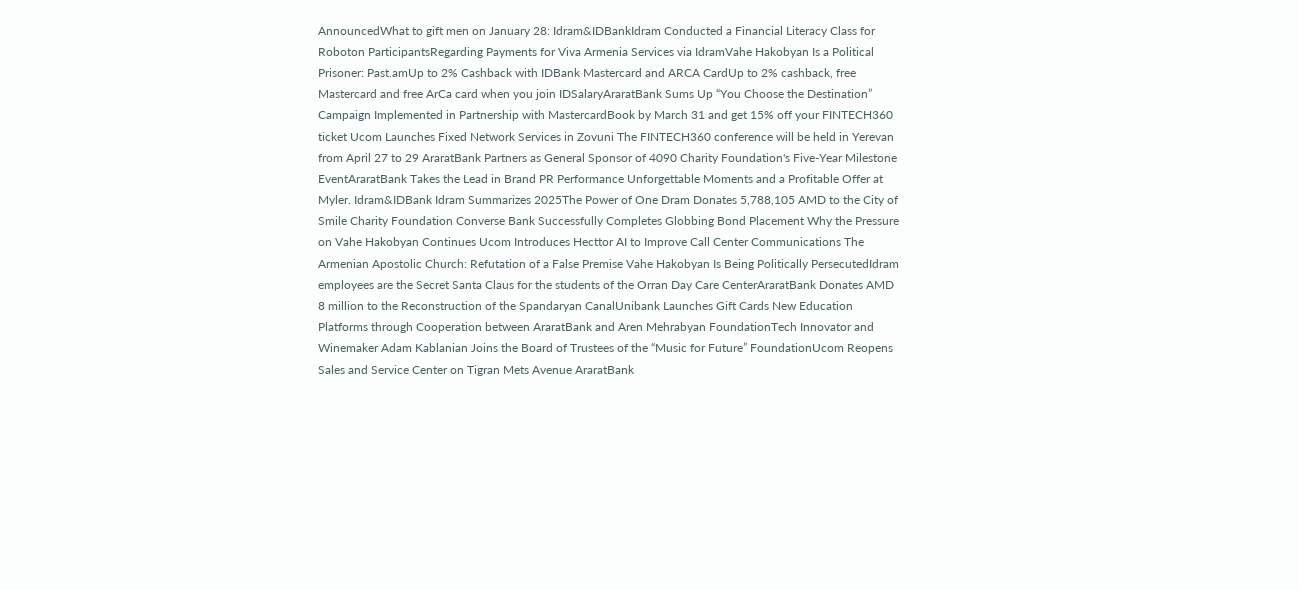AnnouncedWhat to gift men on January 28: Idram&IDBankIdram Conducted a Financial Literacy Class for Roboton ParticipantsRegarding Payments for Viva Armenia Services via IdramVahe Hakobyan Is a Political Prisoner: Past.amUp to 2% Cashback with IDBank Mastercard and ARCA CardUp to 2% cashback, free Mastercard and free ArCa card when you join IDSalaryAraratBank Sums Up “You Choose the Destination” Campaign Implemented in Partnership with MastercardBook by March 31 and get 15% off your FINTECH360 ticket Ucom Launches Fixed Network Services in Zovuni The FINTECH360 conference will be held in Yerevan from April 27 to 29 AraratBank Partners as General Sponsor of 4090 Charity Foundation's Five-Year Milestone EventAraratBank Takes the Lead in Brand PR Performance Unforgettable Moments and a Profitable Offer at Myler. Idram&IDBank Idram Summarizes 2025The Power of One Dram Donates 5,788,105 AMD to the City of Smile Charity Foundation Converse Bank Successfully Completes Globbing Bond Placement Why the Pressure on Vahe Hakobyan Continues Ucom Introduces Hecttor AI to Improve Call Center Communications The Armenian Apostolic Church: Refutation of a False Premise Vahe Hakobyan Is Being Politically PersecutedIdram employees are the Secret Santa Claus for the students of the Orran Day Care CenterAraratBank Donates AMD 8 million to the Reconstruction of the Spandaryan CanalUnibank Launches Gift Cards New Education Platforms through Cooperation between AraratBank and Aren Mehrabyan FoundationTech Innovator and Winemaker Adam Kablanian Joins the Board of Trustees of the “Music for Future” FoundationUcom Reopens Sales and Service Center on Tigran Mets Avenue AraratBank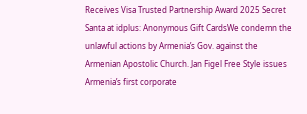Receives Visa Trusted Partnership Award 2025 Secret Santa at idplus: Anonymous Gift CardsWe condemn the unlawful actions by Armenia’s Gov. against the Armenian Apostolic Church. Jan Figel Free Style issues Armenia’s first corporate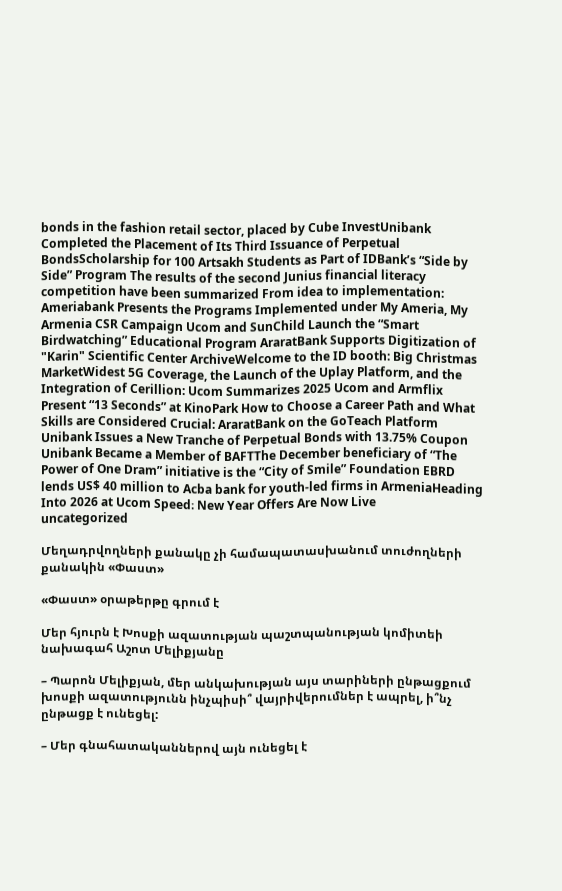bonds in the fashion retail sector, placed by Cube InvestUnibank Completed the Placement of Its Third Issuance of Perpetual BondsScholarship for 100 Artsakh Students as Part of IDBank’s “Side by Side” Program The results of the second Junius financial literacy competition have been summarized From idea to implementation: Ameriabank Presents the Programs Implemented under My Ameria, My Armenia CSR Campaign Ucom and SunChild Launch the “Smart Birdwatching” Educational Program AraratBank Supports Digitization of "Karin" Scientific Center ArchiveWelcome to the ID booth: Big Christmas MarketWidest 5G Coverage, the Launch of the Uplay Platform, and the Integration of Cerillion: Ucom Summarizes 2025 Ucom and Armflix Present “13 Seconds” at KinoPark How to Choose a Career Path and What Skills are Considered Crucial: AraratBank on the GoTeach Platform Unibank Issues a New Tranche of Perpetual Bonds with 13.75% Coupon Unibank Became a Member of BAFTThe December beneficiary of “The Power of One Dram” initiative is the “City of Smile” Foundation EBRD lends US$ 40 million to Acba bank for youth-led firms in ArmeniaHeading Into 2026 at Ucom Speed։ New Year Offers Are Now Live
uncategorized

Մեղադրվողների քանակը չի համապատասխանում տուժողների քանակին «Փաստ»

«Փաստ» օրաթերթը գրում է

Մեր հյուրն է Խոսքի ազատության պաշտպանության կոմիտեի նախագահ Աշոտ Մելիքյանը

– Պարոն Մելիքյան, մեր անկախության այս տարիների ընթացքում խոսքի ազատությունն ինչպիսի՞ վայրիվերումներ է ապրել, ի՞նչ ընթացք է ունեցել:

– Մեր գնահատականներով այն ունեցել է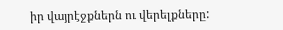իր վայրէջքներն ու վերելքները: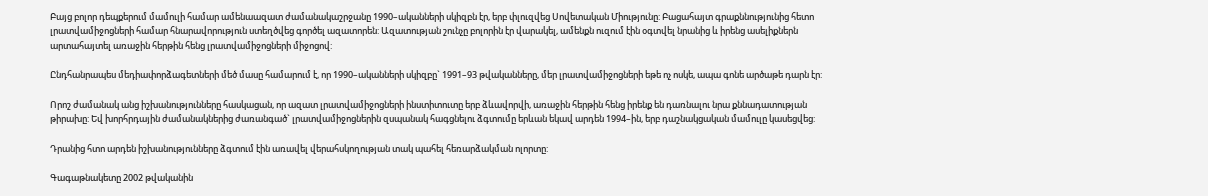Բայց բոլոր դեպքերում մամուլի համար ամենաազատ ժամանակաշրջանը 1990–ականների սկիզբն էր, երբ փլուզվեց Սովետական Միությունը: Բացահայտ գրաքննությունից հետո լրատվամիջոցների համար հնարավորություն ստեղծվեց գործել ազատորեն: Ազատության շունչը բոլորին էր վարակել, ամենքն ուզում էին օգտվել նրանից և իրենց ասելիքներն արտահայտել առաջին հերթին հենց լրատվամիջոցների միջոցով:

Ընդհանրապես մեդիափորձագետների մեծ մասը համարում է, որ 1990–ականների սկիզբը` 1991–93 թվականները, մեր լրատվամիջոցների եթե ոչ ոսկե, ապա գոնե արծաթե դարն էր:

Որոշ ժամանակ անց իշխանությունները հասկացան, որ ազատ լրատվամիջոցների ինստիտուտը երբ ձևավորվի, առաջին հերթին հենց իրենք են դառնալու նրա քննադատության թիրախը: Եվ խորհրդային ժամանակներից ժառանգած` լրատվամիջոցներին զսպանակ հագցնելու ձգտումը երևան եկավ արդեն 1994–ին, երբ դաշնակցական մամուլը կասեցվեց:

Դրանից հտո արդեն իշխանությունները ձգտում էին առավել վերահսկողության տակ պահել հեռարձակման ոլորտը:

Գագաթնակետը 2002 թվականին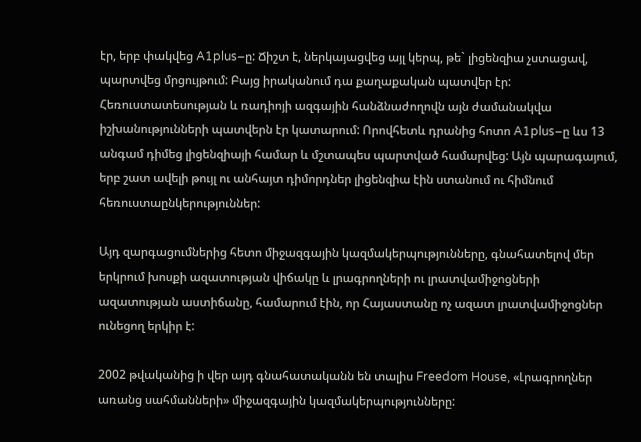էր, երբ փակվեց A1plus–ը: Ճիշտ է, ներկայացվեց այլ կերպ, թե` լիցենզիա չստացավ, պարտվեց մրցույթում: Բայց իրականում դա քաղաքական պատվեր էր: Հեռուստատեսության և ռադիոյի ազգային հանձնաժողովն այն ժամանակվա իշխանությունների պատվերն էր կատարում: Որովհետև դրանից հոտո A1plus–ը ևս 13 անգամ դիմեց լիցենզիայի համար և մշտապես պարտված համարվեց: Այն պարագայում, երբ շատ ավելի թույլ ու անհայտ դիմորդներ լիցենզիա էին ստանում ու հիմնում հեռուստաընկերություններ:

Այդ զարգացումներից հետո միջազգային կազմակերպությունները, գնահատելով մեր երկրում խոսքի ազատության վիճակը և լրագրողների ու լրատվամիջոցների ազատության աստիճանը, համարում էին, որ Հայաստանը ոչ ազատ լրատվամիջոցներ ունեցող երկիր է:

2002 թվականից ի վեր այդ գնահատականն են տալիս Freedom House, «Լրագրողներ առանց սահմանների» միջազգային կազմակերպությունները: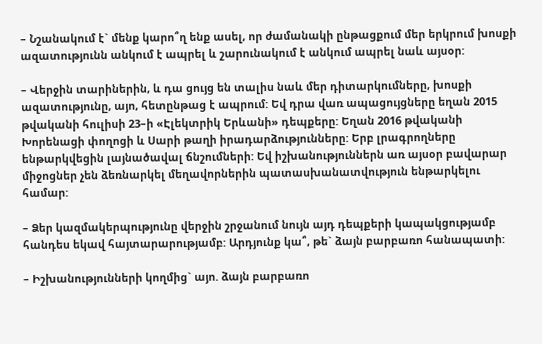– Նշանակում է` մենք կարո՞ղ ենք ասել, որ ժամանակի ընթացքում մեր երկրում խոսքի ազատությունն անկում է ապրել և շարունակում է անկում ապրել նաև այսօր:

– Վերջին տարիներին, և դա ցույց են տալիս նաև մեր դիտարկումները, խոսքի ազատությունը, այո, հետընթաց է ապրում: Եվ դրա վառ ապացույցները եղան 2015 թվականի հուլիսի 23–ի «Էլեկտրիկ Երևանի» դեպքերը: Եղան 2016 թվականի Խորենացի փողոցի և Սարի թաղի իրադարձությունները: Երբ լրագրողները ենթարկվեցին լայնածավալ ճնշումների: Եվ իշխանություններն առ այսօր բավարար միջոցներ չեն ձեռնարկել մեղավորներին պատասխանատվություն ենթարկելու համար:

– Ձեր կազմակերպությունը վերջին շրջանում նույն այդ դեպքերի կապակցությամբ հանդես եկավ հայտարարությամբ: Արդյունք կա՞, թե` ձայն բարբառո հանապատի:

– Իշխանությունների կողմից` այո. ձայն բարբառո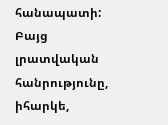հանապատի: Բայց լրատվական հանրությունը, իհարկե,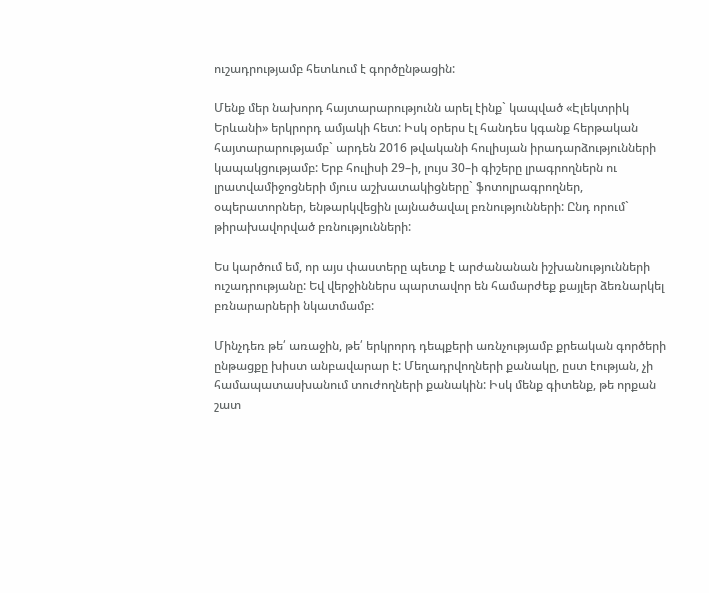ուշադրությամբ հետևում է գործընթացին:

Մենք մեր նախորդ հայտարարությունն արել էինք` կապված «Էլեկտրիկ Երևանի» երկրորդ ամյակի հետ: Իսկ օրերս էլ հանդես կգանք հերթական հայտարարությամբ` արդեն 2016 թվականի հուլիսյան իրադարձությունների կապակցությամբ: Երբ հուլիսի 29–ի, լույս 30–ի գիշերը լրագրողներն ու լրատվամիջոցների մյուս աշխատակիցները` ֆոտոլրագրողներ, օպերատորներ, ենթարկվեցին լայնածավալ բռնությունների: Ընդ որում` թիրախավորված բռնությունների:

Ես կարծում եմ, որ այս փաստերը պետք է արժանանան իշխանությունների ուշադրությանը: Եվ վերջիններս պարտավոր են համարժեք քայլեր ձեռնարկել բռնարարների նկատմամբ:

Մինչդեռ թե՛ առաջին, թե՛ երկրորդ դեպքերի առնչությամբ քրեական գործերի ընթացքը խիստ անբավարար է: Մեղադրվողների քանակը, ըստ էության, չի համապատասխանում տուժողների քանակին: Իսկ մենք գիտենք, թե որքան շատ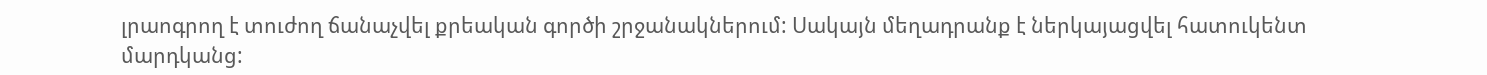լրաոգրող է տուժող ճանաչվել քրեական գործի շրջանակներում: Սակայն մեղադրանք է ներկայացվել հատուկենտ մարդկանց: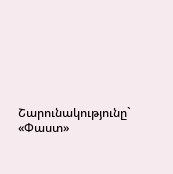Շարունակությունը` «Փաստ»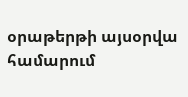օրաթերթի այսօրվա համարում